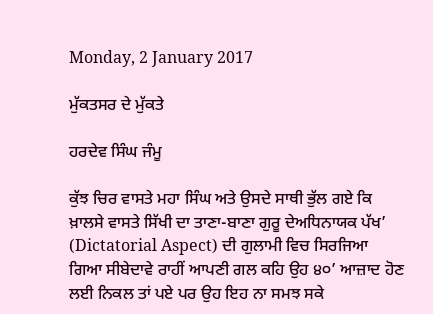Monday, 2 January 2017

ਮੁੱਕਤਸਰ ਦੇ ਮੁੱਕਤੇ

ਹਰਦੇਵ ਸਿੰਘ ਜੰਮੂ

ਕੁੱਝ ਚਿਰ ਵਾਸਤੇ ਮਹਾ ਸਿੰਘ ਅਤੇ ਉਸਦੇ ਸਾਥੀ ਭੁੱਲ ਗਏ ਕਿ ਖ਼ਾਲਸੇ ਵਾਸਤੇ ਸਿੱਖੀ ਦਾ ਤਾਣਾ-ਬਾਣਾ ਗੁਰੂ ਦੇਅਧਿਨਾਯਕ ਪੱਖ’ (Dictatorial Aspect) ਦੀ ਗੁਲਾਮੀ ਵਿਚ ਸਿਰਜਿਆ ਗਿਆ ਸੀਬੇਦਾਵੇ ਰਾਹੀਂ ਆਪਣੀ ਗਲ ਕਹਿ ਉਹ ੪੦’ ਆਜ਼ਾਦ ਹੋਣ ਲਈ ਨਿਕਲ ਤਾਂ ਪਏ ਪਰ ਉਹ ਇਹ ਨਾ ਸਮਝ ਸਕੇ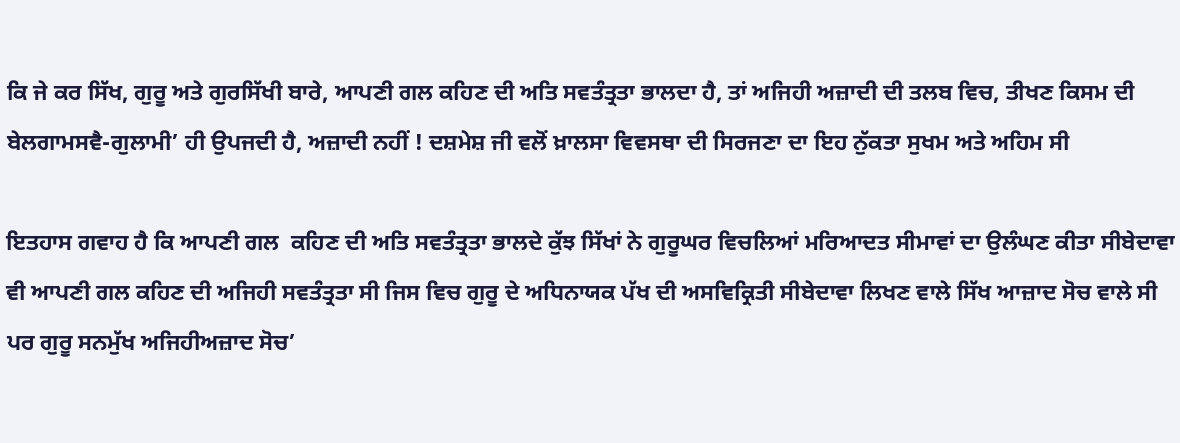ਕਿ ਜੇ ਕਰ ਸਿੱਖ, ਗੁਰੂ ਅਤੇ ਗੁਰਸਿੱਖੀ ਬਾਰੇ, ਆਪਣੀ ਗਲ ਕਹਿਣ ਦੀ ਅਤਿ ਸਵਤੰਤ੍ਰਤਾ ਭਾਲਦਾ ਹੈ, ਤਾਂ ਅਜਿਹੀ ਅਜ਼ਾਦੀ ਦੀ ਤਲਬ ਵਿਚ, ਤੀਖਣ ਕਿਸਮ ਦੀ ਬੇਲਗਾਮਸਵੈ-ਗੁਲਾਮੀ’ ਹੀ ਉਪਜਦੀ ਹੈ, ਅਜ਼ਾਦੀ ਨਹੀਂ ! ਦਸ਼ਮੇਸ਼ ਜੀ ਵਲੋਂ ਖ਼ਾਲਸਾ ਵਿਵਸਥਾ ਦੀ ਸਿਰਜਣਾ ਦਾ ਇਹ ਨੁੱਕਤਾ ਸੁਖਮ ਅਤੇ ਅਹਿਮ ਸੀ

ਇਤਹਾਸ ਗਵਾਹ ਹੈ ਕਿ ਆਪਣੀ ਗਲ  ਕਹਿਣ ਦੀ ਅਤਿ ਸਵਤੰਤ੍ਰਤਾ ਭਾਲਦੇ ਕੁੱਝ ਸਿੱਖਾਂ ਨੇ ਗੁਰੂਘਰ ਵਿਚਲਿਆਂ ਮਰਿਆਦਤ ਸੀਮਾਵਾਂ ਦਾ ਉਲੰਘਣ ਕੀਤਾ ਸੀਬੇਦਾਵਾ ਵੀ ਆਪਣੀ ਗਲ ਕਹਿਣ ਦੀ ਅਜਿਹੀ ਸਵਤੰਤ੍ਰਤਾ ਸੀ ਜਿਸ ਵਿਚ ਗੁਰੂ ਦੇ ਅਧਿਨਾਯਕ ਪੱਖ ਦੀ ਅਸਵਿਕ੍ਰਿਤੀ ਸੀਬੇਦਾਵਾ ਲਿਖਣ ਵਾਲੇ ਸਿੱਖ ਆਜ਼ਾਦ ਸੋਚ ਵਾਲੇ ਸੀ ਪਰ ਗੁਰੂ ਸਨਮੁੱਖ ਅਜਿਹੀਅਜ਼ਾਦ ਸੋਚ’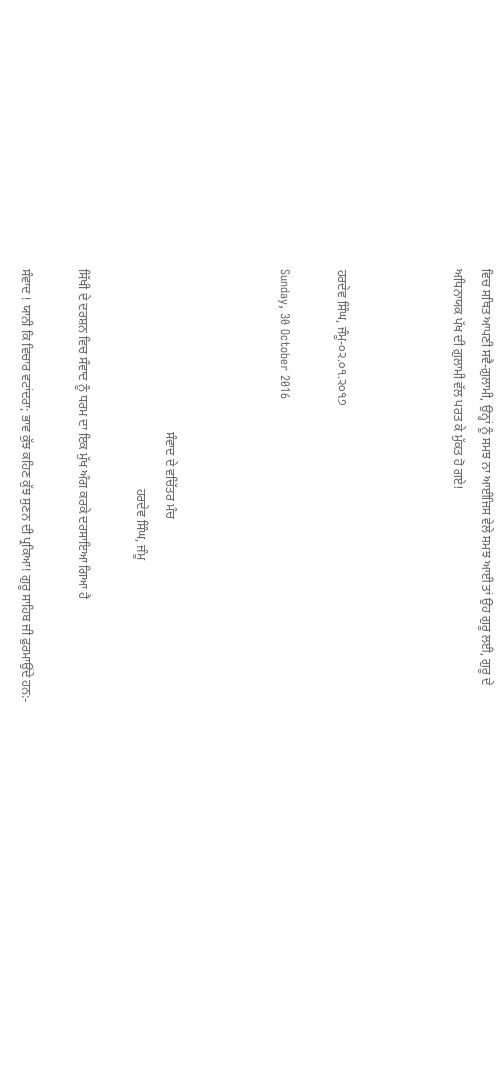ਵਿਚ ਸਥਿਤ ਆਪਣੀ ਸਵੈ-ਗ਼ੁਲਾਮੀ, ਉਨ੍ਹਾਂ ਨੂੰ ਸਮਝ ਨਾ ਆਈਜਿਸ ਵੇਲੇ ਸਮਝ ਆਈ ਤਾਂ ਉਹ ਗੁਰੂ ਲਈ, ਗੁਰੂ ਦੇ ਅਧਿਨਾਯਕ ਪੱਖ ਦੀ ਗ਼ੁਲਾਮੀ ਵੱਲ ਪਰਤ ਕੇ ਮੁੱਕਤ ਹੋ ਗਏ!



ਹਰਦੇਵ ਸਿੰਘ, ਜੰਮੂ-੦੨.੦੧.੨੦੧੭

Sunday, 30 October 2016



                                                    ਸੰਵਾਦ ਦੇ ਵਚਿੱਤਰ ਮੰਚ
                                                                      ਹਰਦੇਵ ਸਿੰਘ, ਜੰਮੂ

ਸਿੱਖੀ ਦੇ ਦਰਸ਼ਨ ਵਿਚ ਸੰਵਾਦ ਨੂੰ ਧਰਮ ਦਾ ਇਕ ਮੁੱਖ ਅੰਗ ਕਰਕੇ ਦਰਸਾਇਆ ਗਿਆ ਹੈ

ਸੰਵਾਦ ! ਯਾਨੀ ਕਿ ਵਿਚਾਰ ਵਟਾਂਦਰਾ; ਭਾਵ ਕੁੱਝ ਕਹਿਣ ਕੁੱਝ ਸੁਣਨ ਦੀ ਪ੍ਰਕਿਆ! ਗੁਰੂ ਸਾਹਿਬ ਜੀ ਫੁਰਮਾਉਂਦੇ ਹਨ:-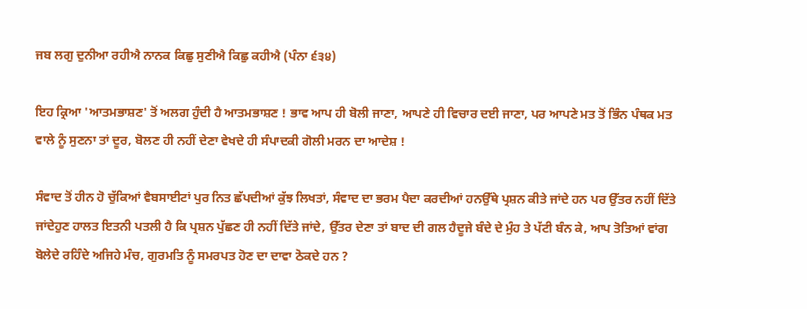ਜਬ ਲਗੁ ਦੁਨੀਆ ਰਹੀਐ ਨਾਨਕ ਕਿਛੁ ਸੁਣੀਐ ਕਿਛੁ ਕਹੀਐ (ਪੰਨਾ ੬੩੪)

ਇਹ ਕ੍ਰਿਆ 'ਆਤਮਭਾਸ਼ਣ' ਤੋਂ ਅਲਗ ਹੁੰਦੀ ਹੈ ਆਤਮਭਾਸ਼ਣ ! ਭਾਵ ਆਪ ਹੀ ਬੋਲੀ ਜਾਣਾ, ਆਪਣੇ ਹੀ ਵਿਚਾਰ ਦਈ ਜਾਣਾ, ਪਰ ਆਪਣੇ ਮਤ ਤੋਂ ਭਿੰਨ ਪੰਥਕ ਮਤ ਵਾਲੇ ਨੂੰ ਸੁਣਨਾ ਤਾਂ ਦੂਰ, ਬੋਲਣ ਹੀ ਨਹੀਂ ਦੇਣਾ ਵੇਖਦੇ ਹੀ ਸੰਪਾਦਕੀ ਗੋਲੀ ਮਰਨ ਦਾ ਆਦੇਸ਼ !

ਸੰਵਾਦ ਤੋਂ ਹੀਨ ਹੋ ਚੁੱਕਿਆਂ ਵੈਬਸਾਈਟਾਂ ਪੁਰ ਨਿਤ ਛੱਪਦੀਆਂ ਕੁੱਝ ਲਿਖਤਾਂ, ਸੰਵਾਦ ਦਾ ਭਰਮ ਪੈਦਾ ਕਰਦੀਆਂ ਹਨਉੱਥੇ ਪ੍ਰਸ਼ਨ ਕੀਤੇ ਜਾਂਦੇ ਹਨ ਪਰ ਉੱਤਰ ਨਹੀਂ ਦਿੱਤੇ ਜਾਂਦੇਹੁਣ ਹਾਲਤ ਇਤਨੀ ਪਤਲੀ ਹੈ ਕਿ ਪ੍ਰਸ਼ਨ ਪੁੱਛਣ ਹੀ ਨਹੀਂ ਦਿੱਤੇ ਜਾਂਦੇ, ਉੱਤਰ ਦੇਣਾ ਤਾਂ ਬਾਦ ਦੀ ਗਲ ਹੈਦੂਜੇ ਬੰਦੇ ਦੇ ਮੁੰਹ ਤੇ ਪੱਟੀ ਬੰਨ ਕੇ, ਆਪ ਤੋਤਿਆਂ ਵਾਂਗ ਬੋਲੇਦੇ ਰਹਿੰਦੇ ਅਜਿਹੇ ਮੰਚ, ਗੁਰਮਤਿ ਨੂੰ ਸਮਰਪਤ ਹੋਣ ਦਾ ਦਾਵਾ ਠੋਕਦੇ ਹਨ ?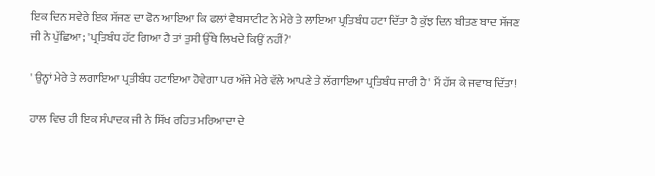ਇਕ ਦਿਨ ਸਵੇਰੇ ਇਕ ਸੱਜਣ ਦਾ ਫੋਨ ਆਇਆ ਕਿ ਫਲਾਂ ਵੈਬਸਾਟੀਟ ਨੇ ਮੇਰੇ ਤੇ ਲਾਇਆ ਪ੍ਰਤਿਬੰਧ ਹਟਾ ਦਿੱਤਾ ਹੈ ਕੁੱਝ ਦਿਨ ਬੀਤਣ ਬਾਦ ਸੱਜਣ ਜੀ ਨੇ ਪੁੱਛਿਆ; 'ਪ੍ਰਤਿਬੰਧ ਹੱਟ ਗਿਆ ਹੈ ਤਾਂ ਤੁਸੀ ਉੱਥੇ ਲਿਖਦੇ ਕਿਉਂ ਨਹੀਂ?'

' ਉਨ੍ਹਾਂ ਮੇਰੇ ਤੇ ਲਗਾਇਆ ਪ੍ਰਤੀਬੰਧ ਹਟਾਇਆ ਹੋਵੇਗਾ ਪਰ ਅੱਜੇ ਮੇਰੇ ਵੱਲੇ ਆਪਣੇ ਤੇ ਲੱਗਾਇਆ ਪ੍ਰਤਿਬੰਧ ਜਾਰੀ ਹੈ' ਮੈਂ ਹੱਸ ਕੇ ਜਵਾਬ ਦਿੱਤਾ!

ਹਾਲ ਵਿਚ ਹੀ ਇਕ ਸੰਪਾਦਕ ਜੀ ਨੇ ਸਿੱਖ ਰਹਿਤ ਮਰਿਆਦਾ ਦੇ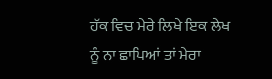ਹੱਕ ਵਿਚ ਮੇਰੇ ਲਿਖੇ ਇਕ ਲੇਖ ਨੂੰ ਨਾ ਛਾਪਿਆਂ ਤਾਂ ਮੇਰਾ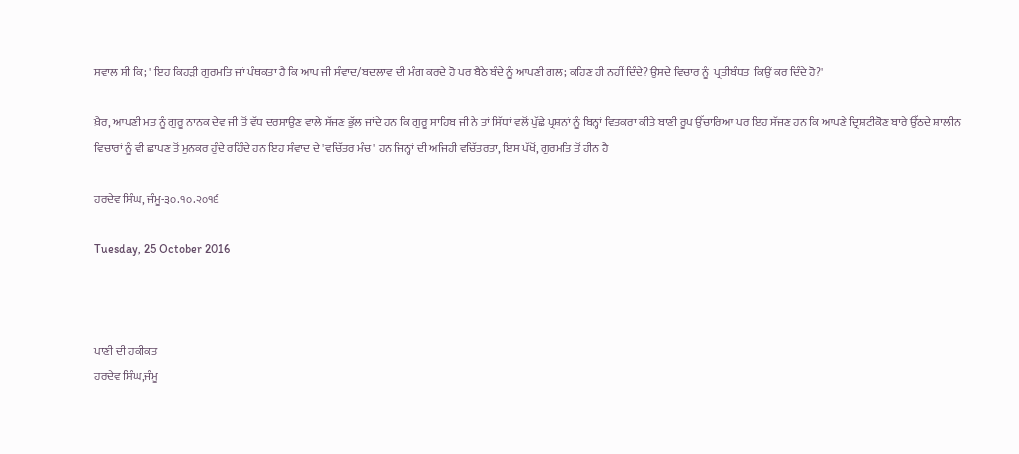ਸਵਾਲ ਸੀ ਕਿ; ' ਇਹ ਕਿਹੜੀ ਗੁਰਮਤਿ ਜਾਂ ਪੰਥਕਤਾ ਹੈ ਕਿ ਆਪ ਜੀ ਸੰਵਾਦ/ਬਦਲਾਵ ਦੀ ਮੰਗ ਕਰਦੇ ਹੋ ਪਰ ਬੈਠੇ ਬੰਦੇ ਨੂੰ ਆਪਣੀ ਗਲ; ਕਹਿਣ ਹੀ ਨਹੀਂ ਦਿੰਦੇ? ਉਸਦੇ ਵਿਚਾਰ ਨੂੰ  ਪ੍ਰਤੀਬੰਧਤ  ਕਿਉਂ ਕਰ ਦਿੰਦੇ ਹੋ?'

ਖ਼ੈਰ, ਆਪਣੀ ਮਤ ਨੂੰ ਗੁਰੂ ਨਾਨਕ ਦੇਵ ਜੀ ਤੋਂ ਵੱਧ ਦਰਸਾਉਣ ਵਾਲੇ ਸੱਜਣ ਭੁੱਲ ਜਾਂਦੇ ਹਨ ਕਿ ਗੁਰੂ ਸਾਹਿਬ ਜੀ ਨੇ ਤਾਂ ਸਿੱਧਾਂ ਵਲੋਂ ਪੁੱਛੇ ਪ੍ਰਸ਼ਨਾਂ ਨੂੰ ਬਿਨ੍ਹਾਂ ਵਿਤਕਰਾ ਕੀਤੇ ਬਾਣੀ ਰੂਪ ਉੱਚਾਰਿਆ ਪਰ ਇਹ ਸੱਜਣ ਹਨ ਕਿ ਆਪਣੇ ਦ੍ਰਿਸ਼ਟੀਕੋਣ ਬਾਰੇ ਉੱਠਦੇ ਸ਼ਾਲੀਨ ਵਿਚਾਰਾਂ ਨੂੰ ਵੀ ਛਾਪਣ ਤੋਂ ਮੁਨਕਰ ਹੁੰਦੇ ਰਹਿੰਦੇ ਹਨ ਇਹ ਸੰਵਾਦ ਦੇ 'ਵਚਿੱਤਰ ਮੰਚ' ਹਨ ਜਿਨ੍ਹਾਂ ਦੀ ਅਜਿਹੀ ਵਚਿੱਤਰਤਾ, ਇਸ ਪੱਖੋਂ, ਗੁਰਮਤਿ ਤੋਂ ਹੀਨ ਹੈ

ਹਰਦੇਵ ਸਿੰਘ, ਜੰਮੂ-੩੦.੧੦.੨੦੧੬

Tuesday, 25 October 2016



ਪਾਣੀ ਦੀ ਹਕੀਕਤ
ਹਰਦੇਵ ਸਿੰਘ,ਜੰਮੂ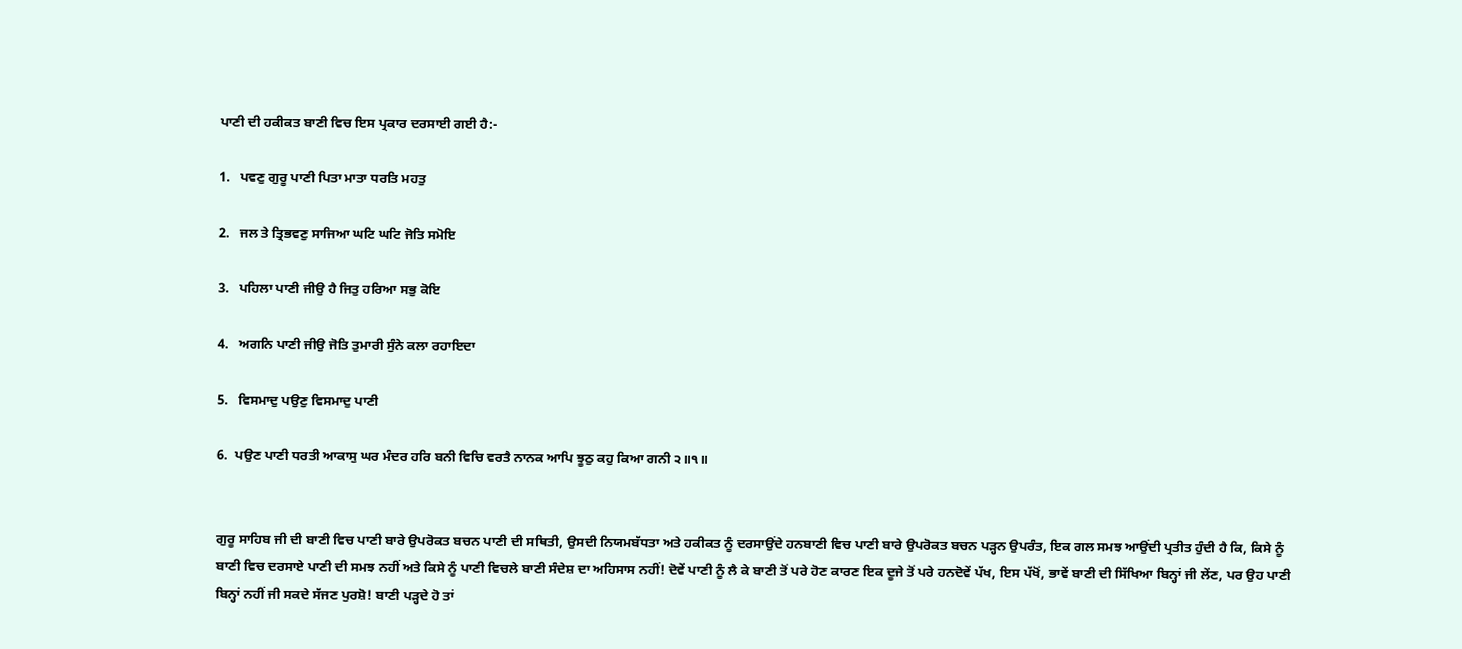ਪਾਣੀ ਦੀ ਹਕੀਕਤ ਬਾਣੀ ਵਿਚ ਇਸ ਪ੍ਰਕਾਰ ਦਰਸਾਈ ਗਈ ਹੈ:-

1.   ਪਵਣੁ ਗੁਰੂ ਪਾਣੀ ਪਿਤਾ ਮਾਤਾ ਧਰਤਿ ਮਹਤੁ

2.   ਜਲ ਤੇ ਤ੍ਰਿਭਵਣੁ ਸਾਜਿਆ ਘਟਿ ਘਟਿ ਜੋਤਿ ਸਮੋਇ

3.   ਪਹਿਲਾ ਪਾਣੀ ਜੀਉ ਹੈ ਜਿਤੁ ਹਰਿਆ ਸਭੁ ਕੋਇ

4.   ਅਗਨਿ ਪਾਣੀ ਜੀਉ ਜੋਤਿ ਤੁਮਾਰੀ ਸੁੰਨੇ ਕਲਾ ਰਹਾਇਦਾ

5.   ਵਿਸਮਾਦੁ ਪਉਣੁ ਵਿਸਮਾਦੁ ਪਾਣੀ

6.  ਪਉਣ ਪਾਣੀ ਧਰਤੀ ਆਕਾਸੁ ਘਰ ਮੰਦਰ ਹਰਿ ਬਨੀ ਵਿਚਿ ਵਰਤੈ ਨਾਨਕ ਆਪਿ ਝੂਠੁ ਕਹੁ ਕਿਆ ਗਨੀ ੨॥੧॥


ਗੁਰੂ ਸਾਹਿਬ ਜੀ ਦੀ ਬਾਣੀ ਵਿਚ ਪਾਣੀ ਬਾਰੇ ਉਪਰੋਕਤ ਬਚਨ ਪਾਣੀ ਦੀ ਸਥਿਤੀ, ਉਸਦੀ ਨਿਯਮਬੱਧਤਾ ਅਤੇ ਹਕੀਕਤ ਨੂੰ ਦਰਸਾਉਂਦੇ ਹਨਬਾਣੀ ਵਿਚ ਪਾਣੀ ਬਾਰੇ ਉਪਰੋਕਤ ਬਚਨ ਪੜ੍ਹਨ ਉਪਰੰਤ, ਇਕ ਗਲ ਸਮਝ ਆਉਂਦੀ ਪ੍ਰਤੀਤ ਹੁੰਦੀ ਹੈ ਕਿ, ਕਿਸੇ ਨੂੰ ਬਾਣੀ ਵਿਚ ਦਰਸਾਏ ਪਾਣੀ ਦੀ ਸਮਝ ਨਹੀਂ ਅਤੇ ਕਿਸੇ ਨੂੰ ਪਾਣੀ ਵਿਚਲੇ ਬਾਣੀ ਸੰਦੇਸ਼ ਦਾ ਅਹਿਸਾਸ ਨਹੀਂ! ਦੋਵੇਂ ਪਾਣੀ ਨੂੰ ਲੈ ਕੇ ਬਾਣੀ ਤੋਂ ਪਰੇ ਹੋਣ ਕਾਰਣ ਇਕ ਦੂਜੇ ਤੋਂ ਪਰੇ ਹਨਦੋਵੇਂ ਪੱਖ, ਇਸ ਪੱਖੋਂ, ਭਾਵੇਂ ਬਾਣੀ ਦੀ ਸਿੱਖਿਆ ਬਿਨ੍ਹਾਂ ਜੀ ਲੇਂਣ, ਪਰ ਉਹ ਪਾਣੀ ਬਿਨ੍ਹਾਂ ਨਹੀਂ ਜੀ ਸਕਦੇ ਸੱਜਣ ਪੁਰਸ਼ੋ! ਬਾਣੀ ਪੜ੍ਹਦੇ ਹੋ ਤਾਂ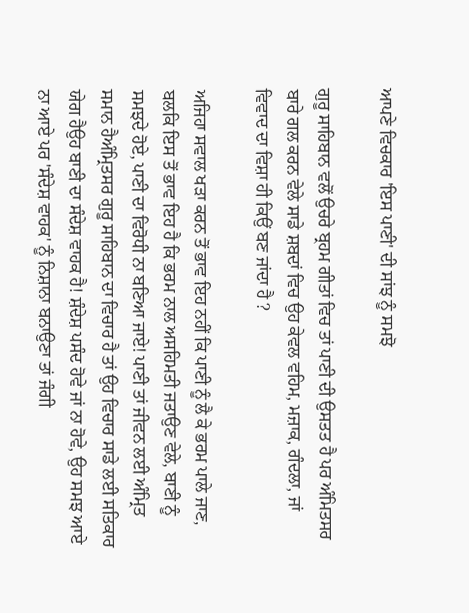ਆਪਣੇ ਵਿਚਕਾਰ 'ਇਸ ਪਾਣੀ' ਦੀ ਸਾਂਝ ਨੂੰ ਸਮਝੋ

ਗੁਰੂ ਸਾਹਿਬਾਨ ਵਲੋਂ ਉਚਰੇ ਬ੍ਰਹਮ ਗੀਤਾਂ ਵਿਚ ਤਾਂ ਪਾਣੀ ਦੀ ਉਸਤਤ ਹੈ ਪਰ ਅੰਮਿਤਸਰ ਬਾਰੇ ਗਲ ਕਰਨ ਵੇਲੇ ਸਾਡੇ ਸ਼ਬਦਾਂ ਵਿਚ ਉਹ ਕੇਵਲ ਵਹਿਮ, ਮਜ਼ਾਕ, ਗੰਦਲਾ, ਜਾਂ ਵਿਵਾਦ ਦਾ ਵਿਸ਼ਾ ਹੀ ਕਿਉਂ ਬਣ ਜਾਂਦਾ ਹੈ ?

ਅਜਿਹਾ ਸਵਾਲ ਖੜਾ ਕਰਨ ਤੋਂ ਭਾਵ ਇਹ ਨਹੀਂ ਕਿ ਪਾਣੀ ਨੂੰ ਲੈ ਕੇ ਭਰਮ ਪਾਲੇ ਜਾਣ, ਬਲਕਿ ਇਸ ਤੋਂ ਭਾਵ ਇਹ ਹੈ ਕਿ ਭਰਮ ਨਾਲ ਅਸਹਿਮਤੀ ਜਤਾਉਣ ਵੇਲੇ, ਬਾਣੀ ਨੂੰ ਸਮਝਦੇ ਹੋਏ, ਪਾਣੀ ਦਾ ਵਿਰੋਧੀ ਨਾ ਬਣਿਆ ਜਾਏ! ਪਾਣੀ ਤਾਂ ਜੀਵਨ ਲਈ ਅੰਮ੍ਰਿਤ ਸਮਾਨ ਹੈਅੰਮ੍ਰਿਤਸਰ ਗੁਰੂ ਸਾਹਿਬਾਨ ਦਾ ਵਿਚਾਰ ਹੈ ਤਾਂ ਉਹ ਵਿਚਾਰ ਸਾਡੇ ਲਈ ਸਤਿਕਾਰ ਯੇਗ ਹੈਉਹ ਬਾਣੀ ਦਾ ਸੰਦੇਸ਼ ਵਾਹਕ ਹੈ! ਸ਼ੰਦੇਸ਼ ਪਸੰਦ ਹੋਵੇ ਜਾਂ ਨਾ ਹੋਵੇ, ਉਹ ਸਮਝ ਆਏ ਨਾ ਆਏ ਪਰ 'ਸੰਦੇਸ਼ ਵਾਹਕ' ਨੂੰ ਨਿਸ਼ਾਨਾ ਬਨਾਉਣਾ ਤਾਂ ਜੰਗੀ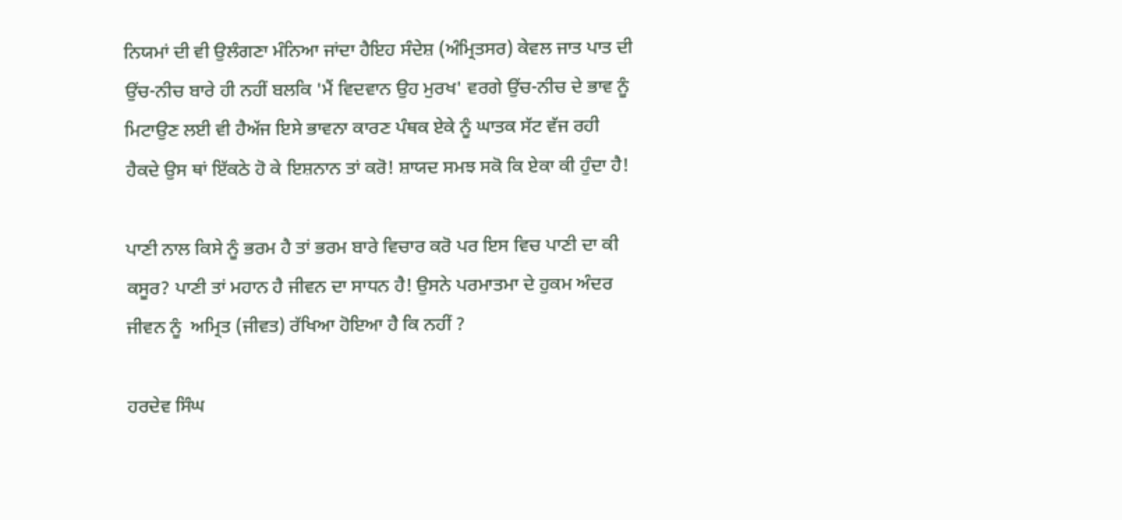ਨਿਯਮਾਂ ਦੀ ਵੀ ਉਲੰਗਣਾ ਮੰਨਿਆ ਜਾਂਦਾ ਹੈਇਹ ਸੰਦੇਸ਼ (ਅੰਮ੍ਰਿਤਸਰ) ਕੇਵਲ ਜਾਤ ਪਾਤ ਦੀ ਉਂਚ-ਨੀਚ ਬਾਰੇ ਹੀ ਨਹੀਂ ਬਲਕਿ 'ਮੈਂ ਵਿਦਵਾਨ ਉਹ ਮੁਰਖ' ਵਰਗੇ ਉਂਚ-ਨੀਚ ਦੇ ਭਾਵ ਨੂੰ ਮਿਟਾਉਣ ਲਈ ਵੀ ਹੈਅੱਜ ਇਸੇ ਭਾਵਨਾ ਕਾਰਣ ਪੰਥਕ ਏਕੇ ਨੂੰ ਘਾਤਕ ਸੱਟ ਵੱਜ ਰਹੀ ਹੈਕਦੇ ਉਸ ਥਾਂ ਇੱਕਠੇ ਹੋ ਕੇ ਇਸ਼ਨਾਨ ਤਾਂ ਕਰੋ! ਸ਼ਾਯਦ ਸਮਝ ਸਕੋ ਕਿ ਏਕਾ ਕੀ ਹੁੰਦਾ ਹੈ!

ਪਾਣੀ ਨਾਲ ਕਿਸੇ ਨੂੰ ਭਰਮ ਹੈ ਤਾਂ ਭਰਮ ਬਾਰੇ ਵਿਚਾਰ ਕਰੋ ਪਰ ਇਸ ਵਿਚ ਪਾਣੀ ਦਾ ਕੀ ਕਸੂਰ? ਪਾਣੀ ਤਾਂ ਮਹਾਨ ਹੈ ਜੀਵਨ ਦਾ ਸਾਧਨ ਹੈ! ਉਸਨੇ ਪਰਮਾਤਮਾ ਦੇ ਹੁਕਮ ਅੰਦਰ ਜੀਵਨ ਨੂੰ  ਅਮ੍ਰਿਤ (ਜੀਵਤ) ਰੱਖਿਆ ਹੋਇਆ ਹੈ ਕਿ ਨਹੀਂ ?

ਹਰਦੇਵ ਸਿੰਘ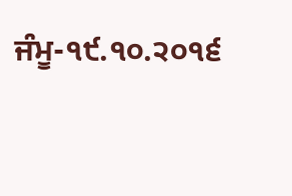ਜੰਮੂ-੧੯.੧੦.੨੦੧੬